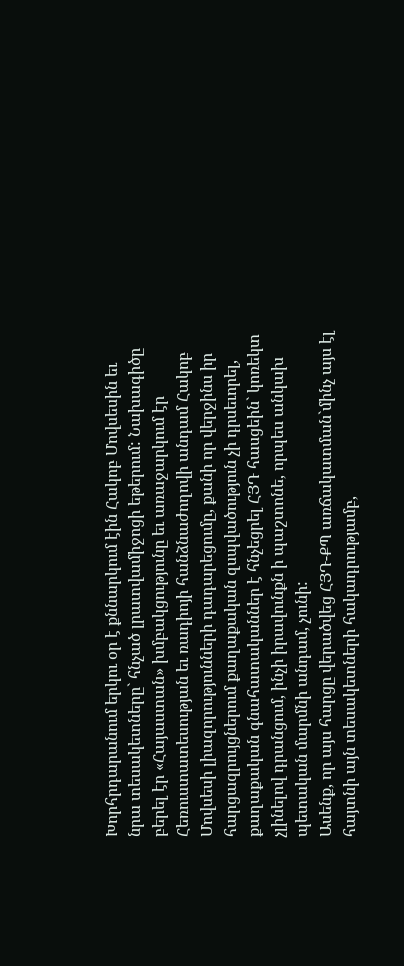Խորհրդարանում երկու օր է քննարկում էին Հակոբ Մովսեսին եւ նրա տեսակետները` հնչած լրատվամիջոցի եթերում: Նախագիծը բերել էր «Հայաստան» խմբակցությունը եւ առաջարկում էր Հեռուստատեսության եւ ռադիոյի հանձնաժողովի անդամ Հակոբ Մովսեսի լիազորությունների դադարեցումը, քանի որ վերջինս իր հարցազրույցներում քաղաքական զսպվածություն չի դրսեւորել, քաղաքական գնահատականներ է հնչեցրել ՀՅԴ հասցեին` կոռեկտ չլինելով դրանցում, ինչի իրավունքն ի պաշտոնե, որպես անկախ պետական մարմնի անդամ, չունի:
Ասենք, որ այս հարցը վերածվեց ՀՅԴ-ՔՊ առճակատման`մինչ այս էլ հայտնի այն տեսակետների հակադրությամբ,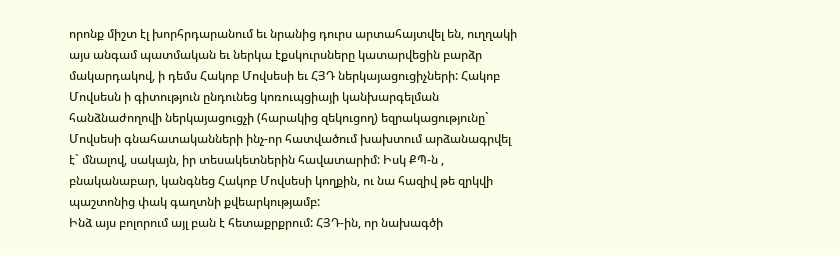որոնք միշտ էլ խորհրդարանում եւ նրանից դուրս արտահայտվել են, ուղղակի այս անգամ պատմական եւ ներկա էքսկուրսները կատարվեցին բարձր մակարդակով, ի դեմս Հակոբ Մովսեսի եւ ՀՅԴ ներկայացուցիչների: Հակոբ Մովսեսն ի գիտություն ընդունեց կոռուպցիայի կանխարգելման հանձնաժողովի ներկայացուցչի (հարակից զեկուցող) եզրակացությունը` Մովսեսի գնահատականների ինչ-որ հատվածում խախտում արձանագրվել է` մնալով, սակայն, իր տեսակետներին հավատարիմ: Իսկ ՔՊ-ն , բնականաբար, կանգնեց Հակոբ Մովսեսի կողքին, ու նա հազիվ թե զրկվի պաշտոնից փակ գաղտնի քվեարկությամբ:
Ինձ այս բոլորում այլ բան է հետաքրքրում: ՀՅԴ-ին, որ նախագծի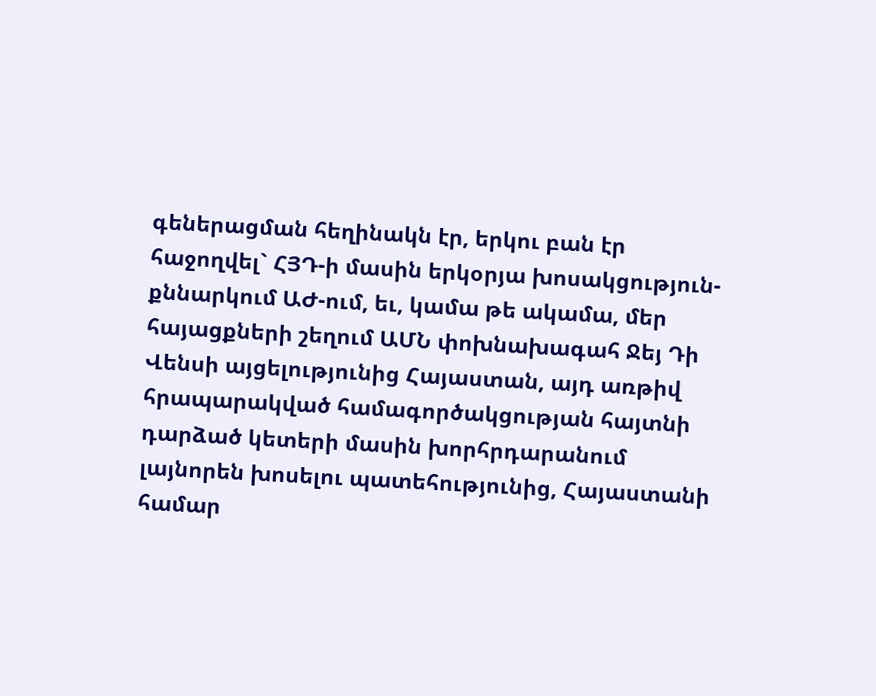գեներացման հեղինակն էր, երկու բան էր հաջողվել` ՀՅԴ-ի մասին երկօրյա խոսակցություն-քննարկում ԱԺ-ում, եւ, կամա թե ակամա, մեր հայացքների շեղում ԱՄՆ փոխնախագահ Ջեյ Դի Վենսի այցելությունից Հայաստան, այդ առթիվ հրապարակված համագործակցության հայտնի դարձած կետերի մասին խորհրդարանում լայնորեն խոսելու պատեհությունից, Հայաստանի համար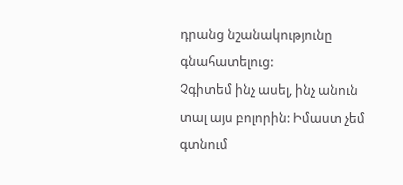դրանց նշանակությունը գնահատելուց:
Չգիտեմ ինչ ասել, ինչ անուն տալ այս բոլորին: Իմաստ չեմ գտնում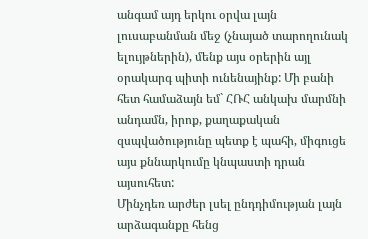անգամ այդ երկու օրվա լայն լուսաբանման մեջ (չնայած տարողունակ ելույթներին), մենք այս օրերին այլ օրակարգ պիտի ունենայինք: Մի բանի հետ համաձայն եմ` ՀՌՀ անկախ մարմնի անդամն, իրոք, քաղաքական զսպվածությունը պետք է պահի, միգուցե այս քննարկումը կնպաստի դրան այսուհետ:
Մինչդեռ արժեր լսել ընդդիմության լայն արձագանքը հենց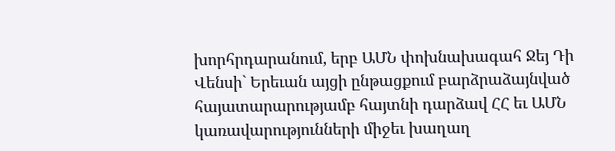խորհրդարանում, երբ ԱՄՆ փոխնախագահ Ջեյ Դի Վենսի` Երեւան այցի ընթացքում բարձրաձայնված հայատարարությամբ հայտնի դարձավ ՀՀ եւ ԱՄՆ կառավարությունների միջեւ խաղաղ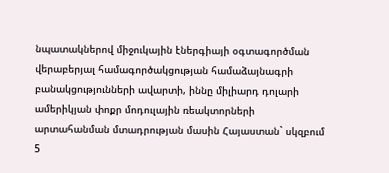նպատակներով միջուկային էներգիայի օգտագործման վերաբերյալ համագործակցության համաձայնագրի բանակցությունների ավարտի, իննը միլիարդ դոլարի ամերիկյան փոքր մոդուլային ռեակտորների արտահանման մտադրության մասին Հայաստան` սկզբում 5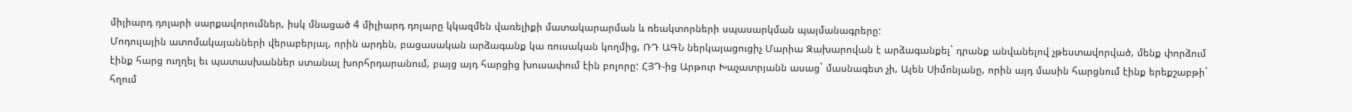միլիարդ դոլարի սարքավորումներ, իսկ մնացած 4 միլիարդ դոլարը կկազմեն վառելիքի մատակարարման և ռեակտորների սպասարկման պայմանագրերը:
Մոդուլային ատոմակայանների վերաբերյալ, որին արդեն, բացասական արձագանք կա ռուսական կողմից, ՌԴ ԱԳՆ ներկայացուցիչ Մարիա Զախարովան է արձագանքել` դրանք անվանելով չթեստավորված, մենք փորձում էինք հարց ուղղել եւ պատասխաններ ստանալ խորհրդարանում, բայց այդ հարցից խուսափում էին բոլորը: ՀՅԴ-ից Արթուր Խաչատրյանն ասաց` մասնագետ չի, Ալեն Սիմոնյանը, որին այդ մասին հարցնում էինք երեքշաբթի` հղում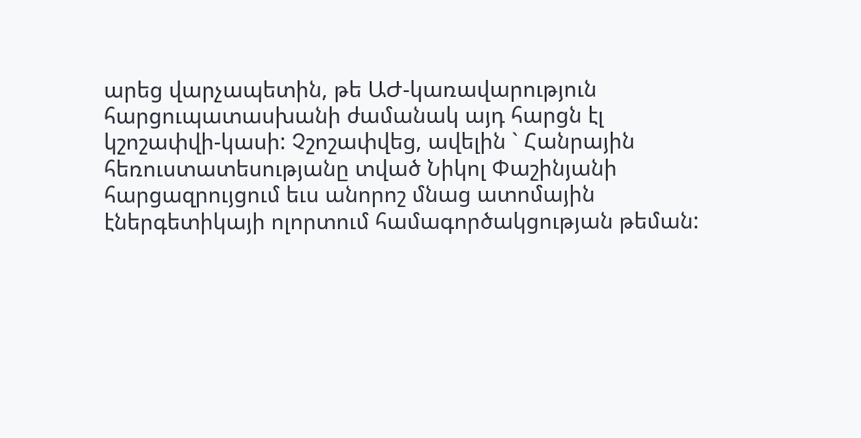արեց վարչապետին, թե ԱԺ-կառավարություն հարցուպատասխանի ժամանակ այդ հարցն էլ կշոշափվի-կասի: Չշոշափվեց, ավելին ` Հանրային հեռուստատեսությանը տված Նիկոլ Փաշինյանի հարցազրույցում եւս անորոշ մնաց ատոմային էներգետիկայի ոլորտում համագործակցության թեման: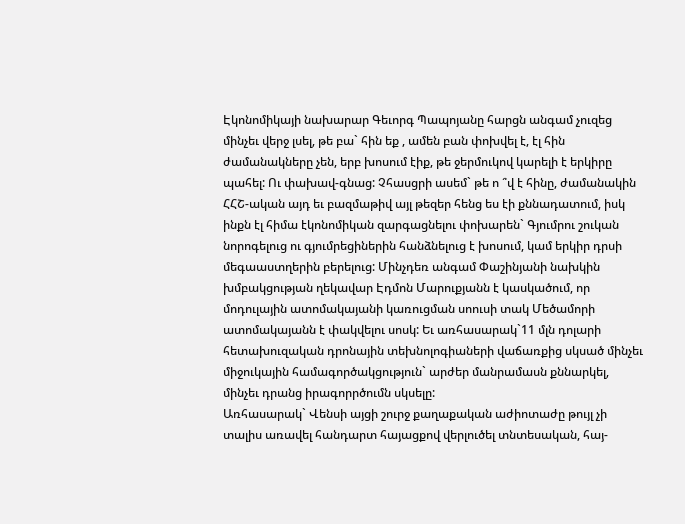Էկոնոմիկայի նախարար Գեւորգ Պապոյանը հարցն անգամ չուզեց մինչեւ վերջ լսել, թե բա` հին եք , ամեն բան փոխվել է, էլ հին ժամանակները չեն, երբ խոսում էիք, թե ջերմուկով կարելի է երկիրը պահել: Ու փախավ-գնաց: Չհասցրի ասեմ` թե ո ՞վ է հինը, ժամանակին ՀՀՇ-ական այդ եւ բազմաթիվ այլ թեզեր հենց ես էի քննադատում, իսկ ինքն էլ հիմա էկոնոմիկան զարգացնելու փոխարեն` Գյումրու շուկան նորոգելուց ու գյումրեցիներին հանձնելուց է խոսում, կամ երկիր դրսի մեգաաստղերին բերելուց: Մինչդեռ անգամ Փաշինյանի նախկին խմբակցության ղեկավար Էդմոն Մարուքյանն է կասկածում, որ մոդուլային ատոմակայանի կառուցման սոուսի տակ Մեծամորի ատոմակայանն է փակվելու սոսկ: Եւ առհասարակ`11 մլն դոլարի հետախուզական դրոնային տեխնոլոգիաների վաճառքից սկսած մինչեւ միջուկային համագործակցություն` արժեր մանրամասն քննարկել, մինչեւ դրանց իրագորրծումն սկսելը:
Առհասարակ` Վենսի այցի շուրջ քաղաքական աժիոտաժը թույլ չի տալիս առավել հանդարտ հայացքով վերլուծել տնտեսական, հայ-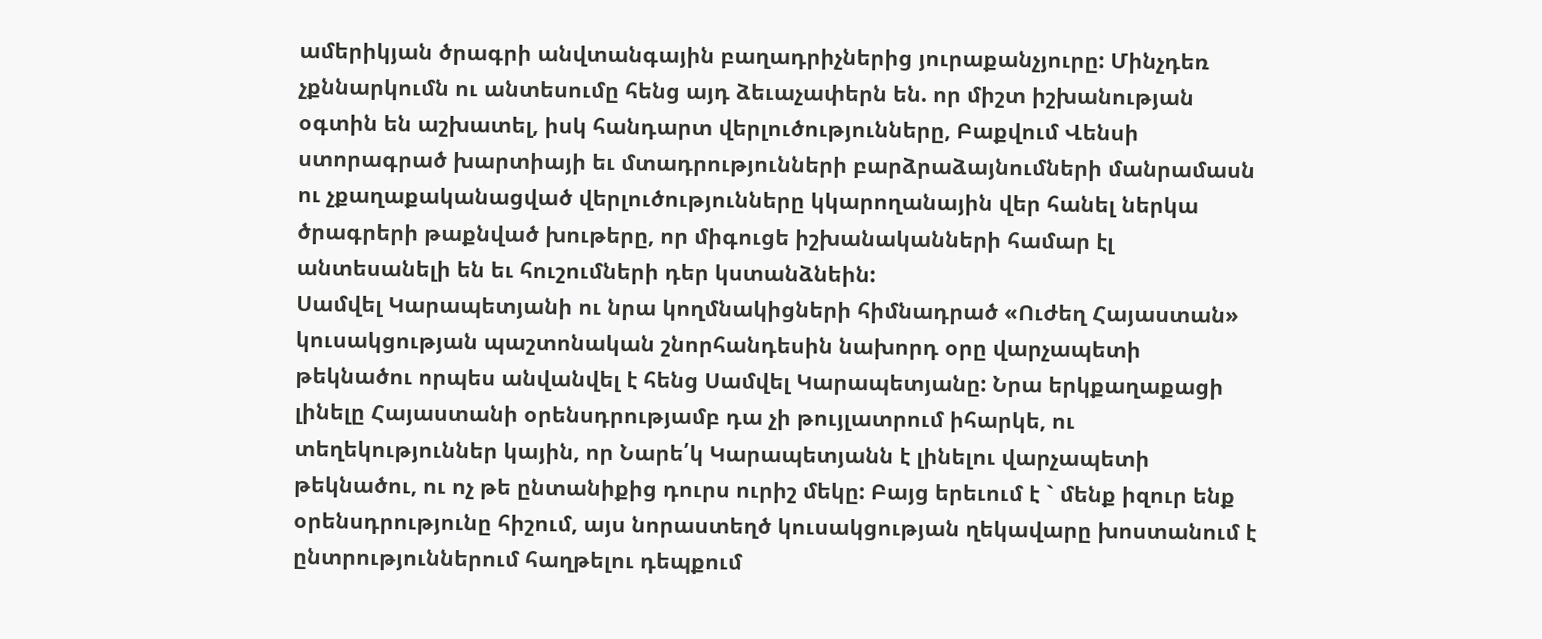ամերիկյան ծրագրի անվտանգային բաղադրիչներից յուրաքանչյուրը: Մինչդեռ չքննարկումն ու անտեսումը հենց այդ ձեւաչափերն են. որ միշտ իշխանության օգտին են աշխատել, իսկ հանդարտ վերլուծությունները, Բաքվում Վենսի ստորագրած խարտիայի եւ մտադրությունների բարձրաձայնումների մանրամասն ու չքաղաքականացված վերլուծությունները կկարողանային վեր հանել ներկա ծրագրերի թաքնված խութերը, որ միգուցե իշխանականների համար էլ անտեսանելի են եւ հուշումների դեր կստանձնեին:
Սամվել Կարապետյանի ու նրա կողմնակիցների հիմնադրած «Ուժեղ Հայաստան» կուսակցության պաշտոնական շնորհանդեսին նախորդ օրը վարչապետի թեկնածու որպես անվանվել է հենց Սամվել Կարապետյանը: Նրա երկքաղաքացի լինելը Հայաստանի օրենսդրությամբ դա չի թույլատրում իհարկե, ու տեղեկություններ կային, որ Նարե՛կ Կարապետյանն է լինելու վարչապետի թեկնածու, ու ոչ թե ընտանիքից դուրս ուրիշ մեկը: Բայց երեւում է ` մենք իզուր ենք օրենսդրությունը հիշում, այս նորաստեղծ կուսակցության ղեկավարը խոստանում է ընտրություններում հաղթելու դեպքում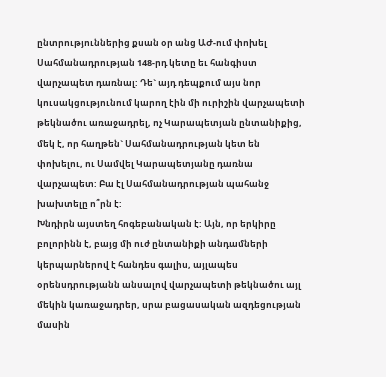ընտրություններից քսան օր անց ԱԺ-ում փոխել Սահմանադրության 148-րդ կետը եւ հանգիստ վարչապետ դառնալ: Դե` այդ դեպքում այս նոր կուսակցությունում կարող էին մի ուրիշին վարչապետի թեկնածու առաջադրել, ոչ Կարապետյան ընտանիքից, մեկ է, որ հաղթեն` Սահմանադրության կետ են փոխելու, ու Սամվել Կարապետյանը դառնա վարչապետ: Բա էլ Սահմանադրության պահանջ խախտելը ո՞րն է:
Խնդիրն այստեղ հոգեբանական է: Այն, որ երկիրը բոլորինն է, բայց մի ուժ ընտանիքի անդամների կերպարներով է հանդես գալիս, այլապես օրենսդրությանն անսալով վարչապետի թեկնածու այլ մեկին կառաջադրեր, սրա բացասական ազդեցության մասին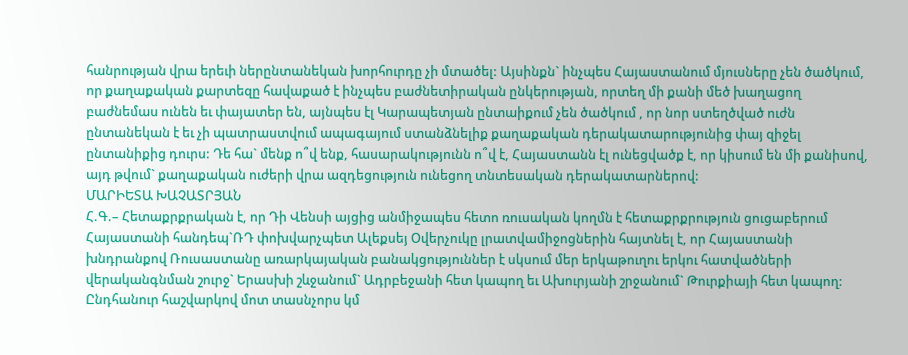հանրության վրա երեւի ներընտանեկան խորհուրդը չի մտածել: Այսինքն` ինչպես Հայաստանում մյուսները չեն ծածկում, որ քաղաքական քարտեզը հավաքած է ինչպես բաժնետիրական ընկերության, որտեղ մի քանի մեծ խաղացող բաժնեմաս ունեն եւ փայատեր են, այնպես էլ Կարապետյան ընտաիքում չեն ծածկում , որ նոր ստեղծված ուժն ընտանեկան է եւ չի պատրաստվում ապագայում ստանձնելիք քաղաքական դերակատարությունից փայ զիջել ընտանիքից դուրս: Դե հա` մենք ո՞վ ենք, հասարակությունն ո՞վ է, Հայաստանն էլ ունեցվածք է, որ կիսում են մի քանիսով, այդ թվում` քաղաքական ուժերի վրա ազդեցություն ունեցող տնտեսական դերակատարներով:
ՄԱՐԻԵՏԱ ԽԱՉԱՏՐՅԱՆ
Հ.Գ.– Հետաքրքրական է, որ Դի Վենսի այցից անմիջապես հետո ռուսական կողմն է հետաքրքրություն ցուցաբերում Հայաստանի հանդեպ`ՌԴ փոխվարչպետ Ալեքսեյ Օվերչուկը լրատվամիջոցներին հայտնել է, որ Հայաստանի խնդրանքով Ռուսաստանը առարկայական բանակցություններ է սկսում մեր երկաթուղու երկու հատվածների վերականգնման շուրջ` Երասխի շևջանում` Ադրբեջանի հետ կապող եւ Ախուրյանի շրջանում` Թուրքիայի հետ կապող: Ընդհանուր հաշվարկով մոտ տասնչորս կմ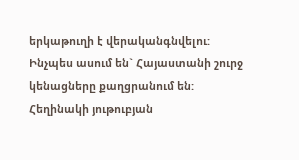երկաթուղի է վերականգնվելու: Ինչպես ասում են` Հայաստանի շուրջ կենացները քաղցրանում են:
Հեղինակի յութուբյան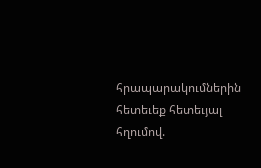հրապարակումներին հետեւեք հետեւյալ հղումով.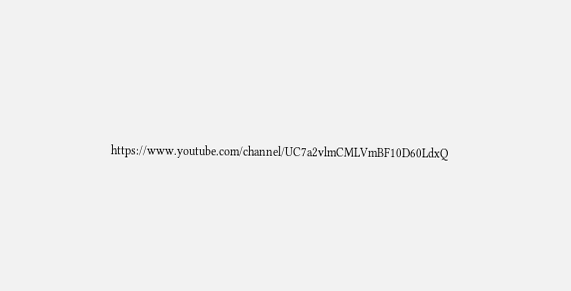https://www.youtube.com/channel/UC7a2vlmCMLVmBF10D60LdxQ